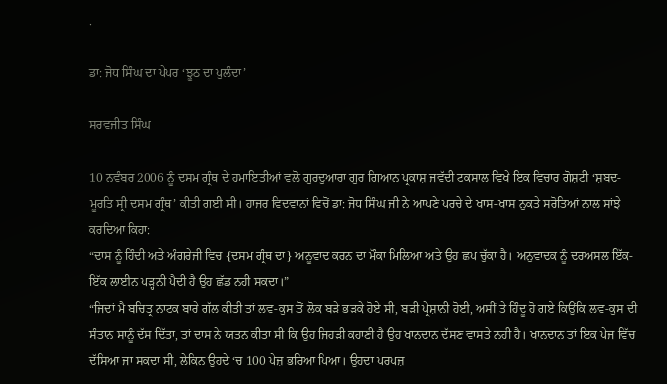.

ਡਾ: ਜੋਧ ਸਿੰਘ ਦਾ ਪੇਪਰ ‘ਝੂਠ ਦਾ ਪੁਲੰਦਾ’

ਸਰਵਜੀਤ ਸਿੰਘ

10 ਨਵੰਬਰ 2006 ਨੂੰ ਦਸਮ ਗ੍ਰੰਥ ਦੇ ਹਮਾਇਤੀਆਂ ਵਲੋ ਗੁਰਦੁਆਰਾ ਗੁਰ ਗਿਆਨ ਪ੍ਰਕਾਸ਼ ਜਵੱਦੀ ਟਕਸਾਲ ਵਿਖੇ ਇਕ ਵਿਚਾਰ ਗੋਸ਼ਟੀ ‘ਸ਼ਬਦ-ਮੂਰਤਿ ਸ੍ਰੀ ਦਸਮ ਗ੍ਰੰਥ’ ਕੀਤੀ ਗਈ ਸੀ। ਹਾਜਰ ਵਿਦਵਾਨਾਂ ਵਿਚੋਂ ਡਾ: ਜੋਧ ਸਿੰਘ ਜੀ ਨੇ ਆਪਣੇ ਪਰਚੇ ਦੇ ਖਾਸ-ਖਾਸ ਨੁਕਤੇ ਸਰੋਤਿਆਂ ਨਾਲ ਸਾਂਝੇ ਕਰਦਿਆ ਕਿਹਾ:
“ਦਾਸ ਨੂੰ ਹਿੰਦੀ ਅਤੇ ਅੰਗਰੇਜੀ ਵਿਚ {ਦਸਮ ਗ੍ਰੰਥ ਦਾ} ਅਨੂਵਾਦ ਕਰਨ ਦਾ ਮੌਕਾ ਮਿਲਿਆ ਅਤੇ ਉਹ ਛਪ ਚੁੱਕਾ ਹੈ। ਅਨੁਵਾਦਕ ਨੂੰ ਦਰਅਸਲ ਇੱਕ-ਇੱਕ ਲਾਈਨ ਪੜ੍ਹਨੀ ਪੈਦੀ ਹੈ ਉਹ ਛੱਡ ਨਹੀ ਸਕਦਾ।”
“ਜਿਦਾਂ ਮੈ ਬਚਿਤ੍ਰ ਨਾਟਕ ਬਾਰੇ ਗੱਲ ਕੀਤੀ ਤਾਂ ਲਵ-ਕੁਸ ਤੋਂ ਲੋਕ ਬੜੇ ਭੜਕੇ ਹੋਏ ਸੀ, ਬੜੀ ਪ੍ਰੇਸ਼ਾਨੀ ਹੋਈ, ਅਸੀਂ ਤੇ ਹਿੰਦੂ ਹੋ ਗਏ ਕਿਉਂਕਿ ਲਵ-ਕੁਸ ਦੀ ਸੰਤਾਨ ਸਾਨੂੰ ਦੱਸ ਦਿੱਤਾ, ਤਾਂ ਦਾਸ ਨੇ ਯਤਨ ਕੀਤਾ ਸੀ ਕਿ ਉਹ ਜਿਹੜੀ ਕਹਾਣੀ ਹੈ ਉਹ ਖਾਨਦਾਨ ਦੱਸਣ ਵਾਸਤੇ ਨਹੀ ਹੈ। ਖਾਨਦਾਨ ਤਾਂ ਇਕ ਪੇਜ ਵਿੱਚ ਦੱਸਿਆ ਜਾ ਸਕਦਾ ਸੀ, ਲੇਕਿਨ ਉਹਦੇ ‘ਚ 100 ਪੇਜ਼ ਭਰਿਆ ਪਿਆ। ਉਹਦਾ ਪਰਪਜ਼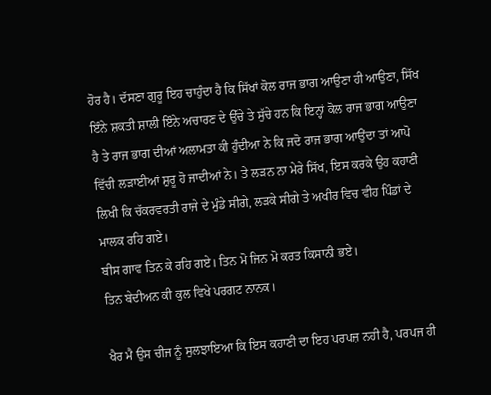ਹੋਰ ਹੈ। ਦੱਸਣਾ ਗੁਰੂ ਇਹ ਚਾਹੁੰਦਾ ਹੈ ਕਿ ਸਿੱਖਾਂ ਕੋਲ ਰਾਜ ਭਾਗ ਆਉਣਾ ਹੀ ਆਉਣਾ, ਸਿੱਖ ਇੰਨੇ ਸ਼ਕਤੀ ਸ਼ਾਲੀ ਇੰਨੇ ਅਚਾਰਣ ਦੇ ਉੱਚੇ ਤੇ ਸੁੱਚੇ ਹਨ ਕਿ ਇਨ੍ਹਾਂ ਕੋਲ ਰਾਜ ਭਾਗ ਆਉਣਾ ਹੈ ਤੇ ਰਾਜ ਭਾਗ ਦੀਆਂ ਅਲਾਮਤਾ ਕੀ ਹੁੰਦੀਆ ਨੇ ਕਿ ਜਦੋ ਰਾਜ ਭਾਗ ਆਉਂਦਾ ਤਾਂ ਆਪੋ ਵਿੱਚੀ ਲੜਾਈਆਂ ਸ਼ੁਰੂ ਹੋ ਜਾਦੀਆਂ ਨੇ। ਤੇ ਲੜਨ ਨਾ ਮੇਰੇ ਸਿੱਖ, ਇਸ ਕਰਕੇ ਉਹ ਕਹਾਣੀ ਲਿਖੀ ਕਿ ਚੱਕਰਵਰਤੀ ਰਾਜੇ ਦੇ ਮੁੰਡੇ ਸੀਗੇ, ਲੜਕੇ ਸੀਗੇ ਤੇ ਅਖੀਰ ਵਿਚ ਵੀਹ ਪਿੰਡਾਂ ਦੇ ਮਾਲਕ ਰਹਿ ਗਏ।
ਬੀਸ ਗਾਵ ਤਿਨ ਕੇ ਰਹਿ ਗਏ। ਤਿਨ ਮੋ ਜਿਨ ਮੋ ਕਰਤ ਕਿਸਾਨੀ ਭਏ।
ਤਿਨ ਬੇਦੀਅਨ ਕੀ ਕੁਲ ਵਿਖੇ ਪਰਗਟ ਨਾਨਕ।

ਖੈਰ ਮੈ ਉਸ ਚੀਜ ਨੂੰ ਸੁਲਝਾਇਆ ਕਿ ਇਸ ਕਹਾਣੀ ਦਾ ਇਹ ਪਰਪਜ਼ ਨਹੀ ਹੈ, ਪਰਪਜ ਹੀ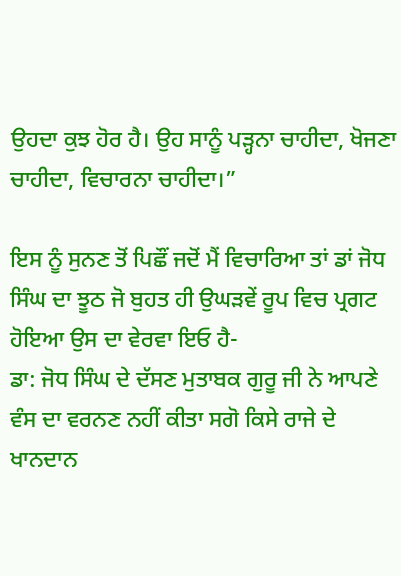ਉਹਦਾ ਕੁਝ ਹੋਰ ਹੈ। ਉਹ ਸਾਨੂੰ ਪੜ੍ਹਨਾ ਚਾਹੀਦਾ, ਖੋਜਣਾ ਚਾਹੀਦਾ, ਵਿਚਾਰਨਾ ਚਾਹੀਦਾ।”

ਇਸ ਨੂੰ ਸੁਨਣ ਤੋਂ ਪਿਛੌਂ ਜਦੋਂ ਮੈਂ ਵਿਚਾਰਿਆ ਤਾਂ ਡਾਂ ਜੋਧ ਸਿੰਘ ਦਾ ਝੂਠ ਜੋ ਬੁਹਤ ਹੀ ਉਘੜਵੇਂ ਰੂਪ ਵਿਚ ਪ੍ਰਗਟ ਹੋਇਆ ਉਸ ਦਾ ਵੇਰਵਾ ਇਓ ਹੈ-
ਡਾ: ਜੋਧ ਸਿੰਘ ਦੇ ਦੱਸਣ ਮੁਤਾਬਕ ਗੁਰੂ ਜੀ ਨੇ ਆਪਣੇ ਵੰਸ ਦਾ ਵਰਨਣ ਨਹੀਂ ਕੀਤਾ ਸਗੋ ਕਿਸੇ ਰਾਜੇ ਦੇ ਖਾਨਦਾਨ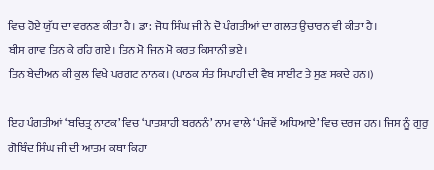ਵਿਚ ਹੋਏ ਯੁੱਧ ਦਾ ਵਰਨਣ ਕੀਤਾ ਹੈ। ਡਾ: ਜੋਧ ਸਿੰਘ ਜੀ ਨੇ ਦੋ ਪੰਗਤੀਆਂ ਦਾ ਗਲਤ ਉਚਾਰਨ ਵੀ ਕੀਤਾ ਹੈ।
ਬੀਸ ਗਾਵ ਤਿਨ ਕੇ ਰਹਿ ਗਏ। ਤਿਨ ਮੋ ਜਿਨ ਮੋ ਕਰਤ ਕਿਸਾਨੀ ਭਏ।
ਤਿਨ ਬੇਦੀਅਨ ਕੀ ਕੁਲ ਵਿਖੇ ਪਰਗਟ ਨਾਨਕ। (ਪਾਠਕ ਸੰਤ ਸਿਪਾਹੀ ਦੀ ਵੈਬ ਸਾਈਟ ਤੇ ਸੁਣ ਸਕਦੇ ਹਨ।)

ਇਹ ਪੰਗਤੀਆਂ ‘ਬਚਿਤ੍ਰ ਨਾਟਕ’ ਵਿਚ ‘ਪਾਤਸ਼ਾਹੀ ਬਰਨਨੰ’ ਨਾਮ ਵਾਲੇ ‘ਪੰਜਵੇਂ ਅਧਿਆਏ’ ਵਿਚ ਦਰਜ ਹਨ। ਜਿਸ ਨੂੰ ਗੁਰੁ ਗੋਬਿੰਦ ਸਿੰਘ ਜੀ ਦੀ ਆਤਮ ਕਥਾ ਕਿਹਾ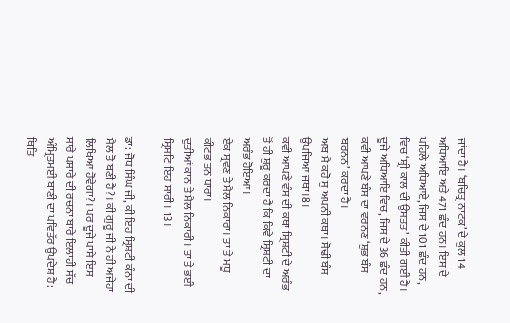ਜਾਂਦਾ ਹੈ। ‘ਬਚਿਤ੍ਰ ਨਾਟਕ’ ਦੇ ਕੁਲ 14 ਅਧਿਆਇ ਅਤੇ 471 ਛੰਦ ਹਨ। ਇਸ ਦੇ ਪਹਿਲੇ ਅਧਿਆਏ, ਜਿਸ ਦੇ 101 ਛੰਦ ਹਨ, ਵਿਚ ‘ਸ਼੍ਰੀ ਕਾਲ ਦੀ ਉਸਤਤ’ ਕੀਤੀ ਗਈ ਹੈ। ਦੂਜੇ ਅਧਿਆਇ ਵਿਚ, ਜਿਸ ਦੇ 36 ਛੰਦ ਹਨ, ਕਵੀ ਆਪਣੇ ਬੰਸ ਦਾ ਵਰਨਣ ‘ਸ਼ੁਭ ਬੰਸ ਬਰਨਨ’ ਕਰਦਾ ਹੈ।
ਅਬ ਮੈ ਕਹੋ ਸੁ ਅਪਨੀ ਕਥਾ। ਸੋਢੀ ਬੰਸ ਉਪਜਿਆ ਜਥਾ।8।
ਕਵੀ ਆਪਣੇ ਵੰਸ ਦੀ ਕਥਾ ਸ੍ਰਿਸ਼ਟੀ ਦੇ ਅਰੰਭ ਤੋਂ ਹੀ ਸ਼ੁਰੂ ਕਰਦਾ ਹੈ ਕਿ ਕਿਵੇ ਸ੍ਰਿਸ਼ਟੀ ਦਾ ਅਰੰਭ ਹੋਇਆ।
ਏਕ ਸ੍ਰਵਣ ਤੇ ਮੈਲ ਨਿਕਾਰਾ। ਤਾ ਤੇ ਮਧੂ ਕੀਟਭ ਤਨ ਧਾਰਾ।
ਦੁਤੀਆਂ ਕਾਨ ਤੇ ਮੈਲ ਨਿਕਾਰੀ। ਤਾ ਤੇ ਭਈ ਸ੍ਰਿਸਟਿ ਇਹ ਸਾਰੀ। 13।

ਡਾ: ਜੋਧ ਸਿੰਘ ਜੀ, ਕੀ ਇਹ ਸ੍ਰਿਸ਼ਟੀ ਕੰਨਾ ਦੀ ਮੈਲ ਤੋ ਬਣੀ ਹੈ?। ਕੀ ਗੁਰੂ ਜੀ ਨੇ ਹੀ ਅਜੇਹਾ ਲਿਖਿਆ ਹੋਵੇਗਾ?। ਪਰ ਦੂਜੇ ਪਾਸੇ ਇਸ ਸਾਰੇ ਪਸਾਰੇ ਦੀ ਰਚਨਾ ਬਾਰੇ ਇਲਾਹੀ ਸੱਚ ਅੰਮ੍ਰਿਤਮਈ ਬਾਣੀ ਦਾ ਪਵਿਤੱਰ ਉਪਦੇਸ਼ ਹੈ: ਥਿਤਿ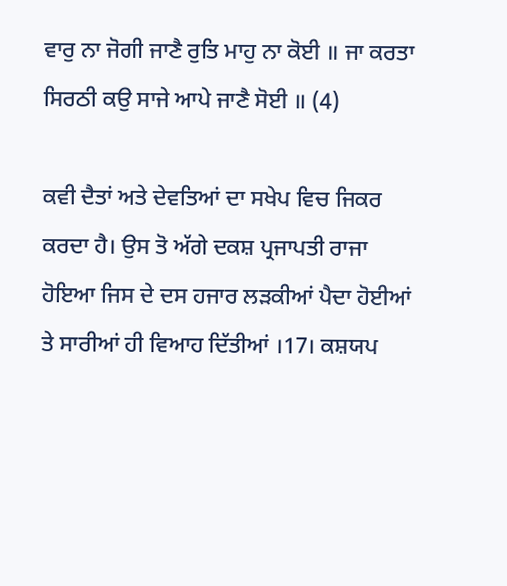ਵਾਰੁ ਨਾ ਜੋਗੀ ਜਾਣੈ ਰੁਤਿ ਮਾਹੁ ਨਾ ਕੋਈ ॥ ਜਾ ਕਰਤਾ ਸਿਰਠੀ ਕਉ ਸਾਜੇ ਆਪੇ ਜਾਣੈ ਸੋਈ ॥ (4)

ਕਵੀ ਦੈਤਾਂ ਅਤੇ ਦੇਵਤਿਆਂ ਦਾ ਸਖੇਪ ਵਿਚ ਜਿਕਰ ਕਰਦਾ ਹੈ। ਉਸ ਤੋ ਅੱਗੇ ਦਕਸ਼ ਪ੍ਰਜਾਪਤੀ ਰਾਜਾ ਹੋਇਆ ਜਿਸ ਦੇ ਦਸ ਹਜਾਰ ਲੜਕੀਆਂ ਪੈਦਾ ਹੋਈਆਂ ਤੇ ਸਾਰੀਆਂ ਹੀ ਵਿਆਹ ਦਿੱਤੀਆਂ ।17। ਕਸ਼ਯਪ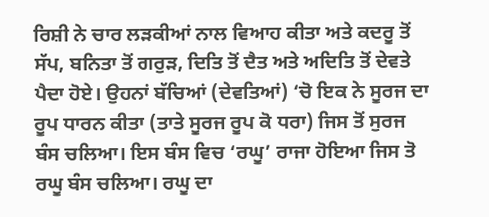ਰਿਸ਼ੀ ਨੇ ਚਾਰ ਲੜਕੀਆਂ ਨਾਲ ਵਿਆਹ ਕੀਤਾ ਅਤੇ ਕਦਰੂ ਤੋਂ ਸੱਪ, ਬਨਿਤਾ ਤੋਂ ਗਰੁੜ, ਦਿਤਿ ਤੋਂ ਦੈਤ ਅਤੇ ਅਦਿਤਿ ਤੋਂ ਦੇਵਤੇ ਪੈਦਾ ਹੋਏ। ਉਹਨਾਂ ਬੱਚਿਆਂ (ਦੇਵਤਿਆਂ) ‘ਚੋ ਇਕ ਨੇ ਸੂਰਜ ਦਾ ਰੂਪ ਧਾਰਨ ਕੀਤਾ (ਤਾਤੇ ਸੂਰਜ ਰੂਪ ਕੋ ਧਰਾ) ਜਿਸ ਤੋਂ ਸੁਰਜ ਬੰਸ ਚਲਿਆ। ਇਸ ਬੰਸ ਵਿਚ ‘ਰਘੂ’ ਰਾਜਾ ਹੋਇਆ ਜਿਸ ਤੋ ਰਘੂ ਬੰਸ ਚਲਿਆ। ਰਘੂ ਦਾ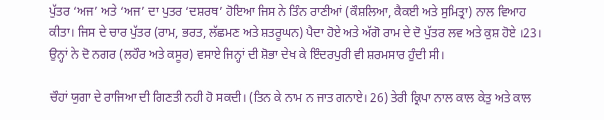ਪੁੱਤਰ ‘ਅਜ’ ਅਤੇ ‘ਅਜ’ ਦਾ ਪੁਤਰ ‘ਦਸ਼ਰਥ’ ਹੋਇਆ ਜਿਸ ਨੇ ਤਿੰਨ ਰਾਣੀਆਂ (ਕੌਸ਼ਲਿਆ, ਕੈਕਈ ਅਤੇ ਸੁਮਿਤ੍ਰਾ) ਨਾਲ ਵਿਆਹ ਕੀਤਾ। ਜਿਸ ਦੇ ਚਾਰ ਪੁੱਤਰ (ਰਾਮ, ਭਰਤ, ਲੱਛਮਣ ਅਤੇ ਸ਼ਤਰੂਘਨ) ਪੈਦਾ ਹੋਏ ਅਤੇ ਅੱਗੋ ਰਾਮ ਦੇ ਦੋ ਪੁੱਤਰ ਲਵ ਅਤੇ ਕੁਸ਼ ਹੋਏ ।23। ਉਨ੍ਹਾਂ ਨੇ ਦੋ ਨਗਰ (ਲਹੌਰ ਅਤੇ ਕਸੂਰ) ਵਸਾਏ ਜਿਨ੍ਹਾਂ ਦੀ ਸ਼ੋਭਾ ਦੇਖ ਕੇ ਇੰਦਰਪੁਰੀ ਵੀ ਸ਼ਰਮਸਾਰ ਹੁੰਦੀ ਸੀ।

ਚੌਹਾਂ ਯੁਗਾ ਦੇ ਰਾਜਿਆ ਦੀ ਗਿਣਤੀ ਨਹੀ ਹੋ ਸਕਦੀ। (ਤਿਨ ਕੇ ਨਾਮ ਨ ਜਾਤ ਗਨਾਏ। 26) ਤੇਰੀ ਕ੍ਰਿਪਾ ਨਾਲ ਕਾਲ ਕੇਤੁ ਅਤੇ ਕਾਲ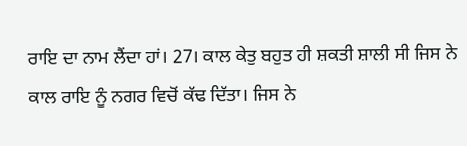ਰਾਇ ਦਾ ਨਾਮ ਲੈਂਦਾ ਹਾਂ। 27। ਕਾਲ ਕੇਤੁ ਬਹੁਤ ਹੀ ਸ਼ਕਤੀ ਸ਼ਾਲੀ ਸੀ ਜਿਸ ਨੇ ਕਾਲ ਰਾਇ ਨੂੰ ਨਗਰ ਵਿਚੋਂ ਕੱਢ ਦਿੱਤਾ। ਜਿਸ ਨੇ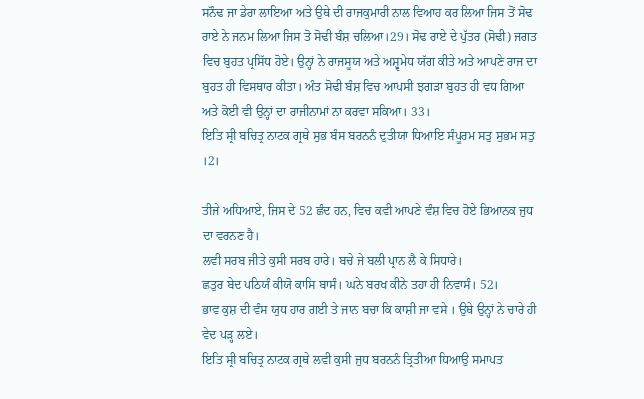ਸਨੌਢ ਜਾ ਡੇਰਾ ਲਾਇਆ ਅਤੇ ਉਥੇ ਦੀ ਰਾਜਕੁਮਾਰੀ ਨਾਲ ਵਿਆਹ ਕਰ ਲਿਆ ਜਿਸ ਤੋਂ ਸੋਢ ਰਾਏ ਨੇ ਜਨਮ ਲਿਆ ਜਿਸ ਤੋ ਸੋਢੀ ਬੰਸ਼ ਚਲਿਆ।29। ਸੋਢ ਰਾਏ ਦੇ ਪੁੱਤਰ (ਸੋਢੀ) ਜਗਤ ਵਿਚ ਬੁਹਤ ਪ੍ਰਸਿੱਧ ਹੋਏ। ਉਨ੍ਹਾਂ ਨੇ ਰਾਜਸੂਯ ਅਤੇ ਅਸ਼੍ਵਮੇਧ ਯੱਗ ਕੀਤੇ ਅਤੇ ਆਪਣੇ ਰਾਜ ਦਾ ਬੁਹਤ ਹੀ ਵਿਸਥਾਰ ਕੀਤਾ। ਅੰਤ ਸੋਢੀ ਬੰਸ਼ ਵਿਚ ਆਪਸੀ ਝਗੜਾ ਬੁਹਤ ਹੀ ਵਧ ਗਿਆ ਅਤੇ ਕੋਈ ਵੀ ਉਨ੍ਹਾਂ ਦਾ ਰਾਜੀਨਾਮਾਂ ਨਾ ਕਰਵਾ ਸਕਿਆ। 33।
ਇਤਿ ਸ੍ਰੀ ਬਚਿਤ੍ਰ ਨਾਟਕ ਗ੍ਰਥੇ ਸੁਭ ਬੰਸ ਬਰਨਨੰ ਦੁਤੀਯਾ ਧਿਆਇ ਸੰਪੂਰਮ ਸਤੁ ਸੁਭਮ ਸਤੁ ।2।

ਤੀਜੇ ਅਧਿਆਏ, ਜਿਸ ਦੇ 52 ਛੰਦ ਹਨ, ਵਿਚ ਕਵੀ ਆਪਣੇ ਵੰਸ਼ ਵਿਚ ਹੋਏ ਭਿਆਨਕ ਜੁਧ ਦਾ ਵਰਨਣ ਹੈ।
ਲਵੀ ਸਰਬ ਜੀਤੇ ਕੁਸੀ ਸਰਬ ਹਾਰੇ। ਬਚੇ ਜੇ ਬਲੀ ਪ੍ਰਾਨ ਲੈ ਕੇ ਸਿਧਾਰੇ।
ਛਤੁਰ ਬੇਦ ਪਠਿਯੰ ਕੀਯੋ ਕਾਸਿ ਬਾਸੰ। ਘਨੇ ਬਰਖ ਕੀਨੇ ਤਹਾ ਹੀ ਨਿਵਾਸੰ। 52।
ਭਾਵ ਕੁਸ਼ ਦੀ ਵੰਸ ਯੁਧ ਹਾਰ ਗਈ ਤੇ ਜਾਨ ਬਚਾ ਕਿ ਕਾਸ਼ੀ ਜਾ ਵਸੇ । ਉਥੇ ਉਨ੍ਹਾਂ ਨੇ ਚਾਰੇ ਹੀ ਵੇਦ ਪੜ੍ਹ ਲਏ।
ਇਤਿ ਸ੍ਰੀ ਬਚਿਤ੍ਰ ਨਾਟਕ ਗ੍ਰਥੇ ਲਵੀ ਕੁਸੀ ਜੁਧ ਬਰਨਨੰ ਤ੍ਰਿਤੀਆ ਧਿਆਉ ਸਮਾਪਤ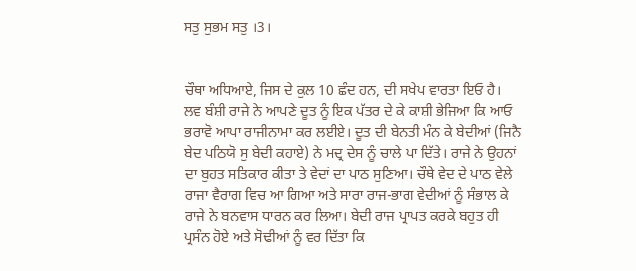ਸਤੁ ਸੁਭਮ ਸਤੁ ।3।


ਚੌਥਾ ਅਧਿਆਏ, ਜਿਸ ਦੇ ਕੁਲ 10 ਛੰਦ ਹਨ, ਦੀ ਸਖੇਪ ਵਾਰਤਾ ਇਓ ਹੈ।
ਲਵ ਬੰਸ਼ੀ ਰਾਜੇ ਨੇ ਆਪਣੇ ਦੂਤ ਨੂੰ ਇਕ ਪੱਤਰ ਦੇ ਕੇ ਕਾਸ਼ੀ ਭੇਜਿਆ ਕਿ ਆਓ ਭਰਾਵੋ ਆਪਾ ਰਾਜੀਨਾਮਾ ਕਰ ਲਈਏ। ਦੂਤ ਦੀ ਬੇਨਤੀ ਮੰਨ ਕੇ ਬੇਦੀਆਂ (ਜਿਨੈ ਬੇਦ ਪਠਿਯੋ ਸੁ ਬੇਦੀ ਕਹਾਏ) ਨੇ ਮਦ੍ਰ ਦੇਸ ਨੂੰ ਚਾਲੇ ਪਾ ਦਿੱਤੇ। ਰਾਜੇ ਨੇ ਉਹਨਾਂ ਦਾ ਬੁਹਤ ਸਤਿਕਾਰ ਕੀਤਾ ਤੇ ਵੇਦਾਂ ਦਾ ਪਾਠ ਸੁਣਿਆ। ਚੌਥੇ ਵੇਦ ਦੇ ਪਾਠ ਵੇਲੇ ਰਾਜਾ ਵੈਰਾਗ ਵਿਚ ਆ ਗਿਆ ਅਤੇ ਸਾਰਾ ਰਾਜ-ਭਾਗ ਵੇਦੀਆਂ ਨੂੰ ਸੰਭਾਲ ਕੇ ਰਾਜੇ ਨੇ ਬਨਵਾਸ ਧਾਰਨ ਕਰ ਲਿਆ। ਬੇਦੀ ਰਾਜ ਪ੍ਰਾਪਤ ਕਰਕੇ ਬਹੁਤ ਹੀ ਪ੍ਰਸੰਨ ਹੋਏ ਅਤੇ ਸੋਢੀਆਂ ਨੂੰ ਵਰ ਦਿੱਤਾ ਕਿ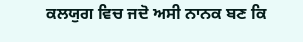ਕਲਯੁਗ ਵਿਚ ਜਦੋ ਅਸੀ ਨਾਨਕ ਬਣ ਕਿ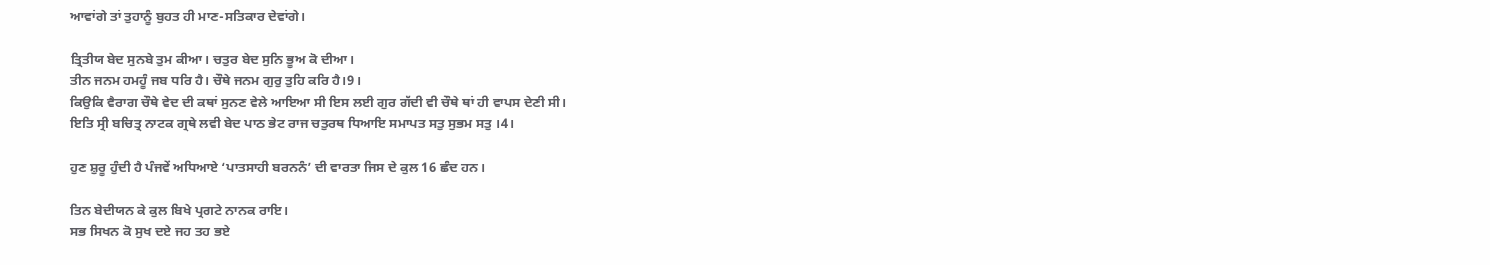ਆਵਾਂਗੇ ਤਾਂ ਤੁਹਾਨੂੰ ਬੁਹਤ ਹੀ ਮਾਣ-ਸਤਿਕਾਰ ਦੇਵਾਂਗੇ।

ਤ੍ਰਿਤੀਯ ਬੇਦ ਸੁਨਬੇ ਤੁਮ ਕੀਆ। ਚਤੁਰ ਬੇਦ ਸੁਨਿ ਭੂਅ ਕੋ ਦੀਆ।
ਤੀਨ ਜਨਮ ਹਮਹੂੰ ਜਬ ਧਰਿ ਹੈ। ਚੌਥੇ ਜਨਮ ਗੁਰੁ ਤੁਹਿ ਕਰਿ ਹੈ।9।
ਕਿਉਕਿ ਵੈਰਾਗ ਚੌਥੇ ਵੇਦ ਦੀ ਕਥਾਂ ਸੁਨਣ ਵੇਲੇ ਆਇਆ ਸੀ ਇਸ ਲਈ ਗੁਰ ਗੱਦੀ ਵੀ ਚੌਥੇ ਥਾਂ ਹੀ ਵਾਪਸ ਦੇਣੀ ਸੀ।
ਇਤਿ ਸ੍ਰੀ ਬਚਿਤ੍ਰ ਨਾਟਕ ਗ੍ਰਥੇ ਲਵੀ ਬੇਦ ਪਾਠ ਭੇਟ ਰਾਜ ਚਤੁਰਥ ਧਿਆਇ ਸਮਾਪਤ ਸਤੁ ਸੁਭਮ ਸਤੁ ।4।

ਹੁਣ ਸ਼ੁਰੂ ਹੁੰਦੀ ਹੈ ਪੰਜਵੇਂ ਅਧਿਆਏ ‘ਪਾਤਸਾਹੀ ਬਰਨਨੰ’ ਦੀ ਵਾਰਤਾ ਜਿਸ ਦੇ ਕੁਲ 16 ਛੰਦ ਹਨ।

ਤਿਨ ਬੇਦੀਯਨ ਕੇ ਕੁਲ ਬਿਖੇ ਪ੍ਰਗਟੇ ਨਾਨਕ ਰਾਇ।
ਸਭ ਸਿਖਨ ਕੋ ਸੁਖ ਦਏ ਜਹ ਤਹ ਭਏ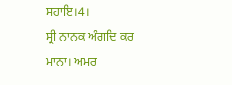ਸਹਾਇ।4।
ਸ੍ਰੀ ਨਾਨਕ ਅੰਗਦਿ ਕਰ ਮਾਨਾ। ਅਮਰ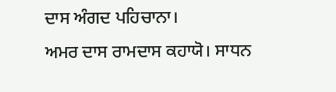ਦਾਸ ਅੰਗਦ ਪਹਿਚਾਨਾ।
ਅਮਰ ਦਾਸ ਰਾਮਦਾਸ ਕਹਾਯੋ। ਸਾਧਨ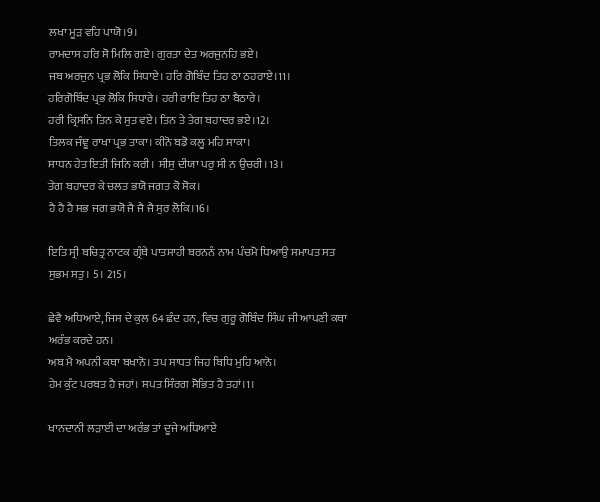ਲਖਾ ਮੂੜ ਵਹਿ ਪਾਯੋ।9।
ਰਾਮਦਾਸ ਹਰਿ ਸੋ ਮਿਲਿ ਗਏ। ਗੁਰਤਾ ਦੇਤ ਅਰਜੁਨਹਿ ਭਏ।
ਜਬ ਅਰਜੁਨ ਪ੍ਰਭ ਲੋਕਿ ਸਿਧਾਏ। ਹਰਿ ਗੋਬਿੰਦ ਤਿਹ ਠਾ ਠਹਰਾਏ।11।
ਹਰਿਗੋਬਿੰਦ ਪ੍ਰਭ ਲੋਕਿ ਸਿਧਾਰੇ। ਹਰੀ ਰਾਇ ਤਿਹ ਠਾ ਬੈਠਾਰੇ।
ਹਰੀ ਕ੍ਰਿਸਨਿ ਤਿਨ ਕੇ ਸੁਤ ਵਏ। ਤਿਨ ਤੇ ਤੇਗ ਬਹਾਦਰ ਭਏ।12।
ਤਿਲਕ ਜੰਞੂ ਰਾਖਾ ਪ੍ਰਭ ਤਾਕਾ। ਕੀਨੋ ਬਡੋ ਕਲੂ ਮਹਿ ਸਾਕਾ।
ਸਾਧਨ ਹੇਤ ਇਤੀ ਜਿਨਿ ਕਰੀ। ਸੀਸੁ ਦੀਯਾ ਪਰੁ ਸੀ ਨ ਉਚਰੀ।13।
ਤੇਗ ਬਹਾਦਰ ਕੇ ਚਲਤ ਭਯੋ ਜਗਤ ਕੋ ਸੋਕ।
ਹੈ ਹੈ ਹੈ ਸਭ ਜਗ ਭਯੋ ਜੈ ਜੈ ਜੈ ਸੁਰ ਲੋਕਿ।16।

ਇਤਿ ਸ੍ਰੀ ਬਚਿਤ੍ਰ ਨਾਟਕ ਗ੍ਰੰਥੇ ਪਾਤਸਾਹੀ ਬਰਨਨੰ ਨਾਮ ਪੰਚਮੋ ਧਿਆਉ ਸਮਾਪਤ ਸਤ ਸੁਭਮ ਸਤੁ। 5। 215।

ਛੇਵੈ ਅਧਿਆਏ, ਜਿਸ ਦੇ ਕੁਲ 64 ਛੰਦ ਹਨ, ਵਿਚ ਗੁਰੂ ਗੋਬਿੰਦ ਸਿੰਘ ਜੀ ਆਪਣੀ ਕਥਾ ਅਰੰਭ ਕਰਦੇ ਹਨ।
ਅਬ ਮੈ ਅਪਨੀ ਕਥਾ ਬਖਾਨੋ। ਤਪ ਸਾਧਤ ਜਿਹ ਬਿਧਿ ਮੁਹਿ ਆਨੋ।
ਹੇਮ ਕੁੰਟ ਪਰਬਤ ਹੈ ਜਹਾਂ। ਸਪਤ ਸਿੰਰਗ ਸੋਭਿਤ ਹੈ ਤਹਾਂ।1।

ਖਾਨਦਾਨੀ ਲੜਾਈ ਦਾ ਅਰੰਭ ਤਾਂ ਦੂਜੇ ਅਧਿਆਏ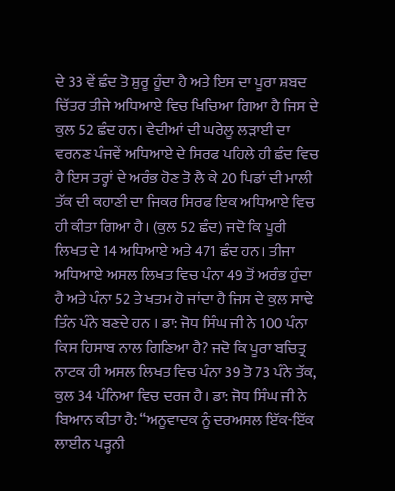ਦੇ 33 ਵੇਂ ਛੰਦ ਤੋ ਸ਼ੁਰੂ ਹੂੰਦਾ ਹੈ ਅਤੇ ਇਸ ਦਾ ਪੂਰਾ ਸ਼ਬਦ ਚਿੱਤਰ ਤੀਜੇ ਅਧਿਆਏ ਵਿਚ ਖਿਚਿਆ ਗਿਆ ਹੈ ਜਿਸ ਦੇ ਕੁਲ 52 ਛੰਦ ਹਨ। ਵੇਦੀਆਂ ਦੀ ਘਰੇਲੂ ਲੜਾਈ ਦਾ ਵਰਨਣ ਪੰਜਵੇਂ ਅਧਿਆਏ ਦੇ ਸਿਰਫ ਪਹਿਲੇ ਹੀ ਛੰਦ ਵਿਚ ਹੈ ਇਸ ਤਰ੍ਹਾਂ ਦੇ ਅਰੰਭ ਹੋਣ ਤੋ ਲੈ ਕੇ 20 ਪਿਡਾਂ ਦੀ ਮਾਲੀ ਤੱਕ ਦੀ ਕਹਾਣੀ ਦਾ ਜਿਕਰ ਸਿਰਫ ਇਕ ਅਧਿਆਏ ਵਿਚ ਹੀ ਕੀਤਾ ਗਿਆ ਹੈ। (ਕੁਲ 52 ਛੰਦ) ਜਦੋ ਕਿ ਪੂਰੀ ਲਿਖਤ ਦੇ 14 ਅਧਿਆਏ ਅਤੇ 471 ਛੰਦ ਹਨ। ਤੀਜਾ ਅਧਿਆਏ ਅਸਲ ਲਿਖਤ ਵਿਚ ਪੰਨਾ 49 ਤੋਂ ਅਰੰਭ ਹੁੰਦਾ ਹੈ ਅਤੇ ਪੰਨਾ 52 ਤੇ ਖਤਮ ਹੋ ਜਾਂਦਾ ਹੈ ਜਿਸ ਦੇ ਕੁਲ ਸਾਢੇ ਤਿੰਨ ਪੰਨੇ ਬਣਦੇ ਹਨ । ਡਾ: ਜੋਧ ਸਿੰਘ ਜੀ ਨੇ 100 ਪੰਨਾ ਕਿਸ ਹਿਸਾਬ ਨਾਲ ਗਿਣਿਆ ਹੈ? ਜਦੋ ਕਿ ਪੂਰਾ ਬਚਿਤ੍ਰ ਨਾਟਕ ਹੀ ਅਸਲ ਲਿਖਤ ਵਿਚ ਪੰਨਾ 39 ਤੋ 73 ਪੰਨੇ ਤੱਕ, ਕੁਲ 34 ਪੰਨਿਆ ਵਿਚ ਦਰਜ ਹੈ। ਡਾ: ਜੋਧ ਸਿੰਘ ਜੀ ਨੇ ਬਿਆਨ ਕੀਤਾ ਹੈ: “ਅਨੂਵਾਦਕ ਨੂੰ ਦਰਅਸਲ ਇੱਕ-ਇੱਕ ਲਾਈਨ ਪੜ੍ਹਨੀ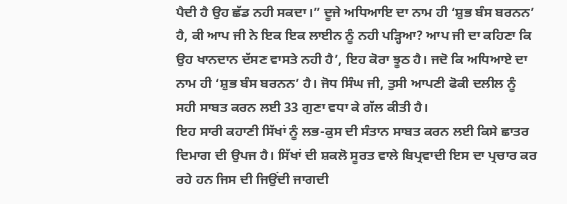ਪੈਦੀ ਹੈ ਉਹ ਛੱਡ ਨਹੀ ਸਕਦਾ।” ਦੂਜੇ ਅਧਿਆਇ ਦਾ ਨਾਮ ਹੀ ‘ਸ਼ੁਭ ਬੰਸ ਬਰਨਨ’ ਹੈ, ਕੀ ਆਪ ਜੀ ਨੇ ਇਕ ਇਕ ਲਾਈਨ ਨੂੰ ਨਹੀ ਪੜ੍ਹਿਆ? ਆਪ ਜੀ ਦਾ ਕਹਿਣਾ ਕਿ ਉਹ ਖਾਨਦਾਨ ਦੱਸਣ ਵਾਸਤੇ ਨਹੀ ਹੈ’, ਇਹ ਕੋਰਾ ਝੂਠ ਹੈ। ਜਦੋ ਕਿ ਅਧਿਆਏ ਦਾ ਨਾਮ ਹੀ ‘ਸ਼ੁਭ ਬੰਸ ਬਰਨਨ’ ਹੈ। ਜੋਧ ਸਿੰਘ ਜੀ, ਤੁਸੀ ਆਪਣੀ ਫੋਕੀ ਦਲੀਲ ਨੂੰ ਸਹੀ ਸਾਬਤ ਕਰਨ ਲਈ 33 ਗੁਣਾ ਵਧਾ ਕੇ ਗੱਲ ਕੀਤੀ ਹੈ।
ਇਹ ਸਾਰੀ ਕਹਾਣੀ ਸਿੱਖਾਂ ਨੂੰ ਲਭ-ਕੁਸ ਦੀ ਸੰਤਾਨ ਸਾਬਤ ਕਰਨ ਲਈ ਕਿਸੇ ਛਾਤਰ ਦਿਮਾਗ ਦੀ ਉਪਜ ਹੈ। ਸਿੱਖਾਂ ਦੀ ਸ਼ਕਲੋ ਸੂਰਤ ਵਾਲੇ ਬਿਪ੍ਰਵਾਦੀ ਇਸ ਦਾ ਪ੍ਰਚਾਰ ਕਰ ਰਹੇ ਹਨ ਜਿਸ ਦੀ ਜਿਉਂਦੀ ਜਾਗਦੀ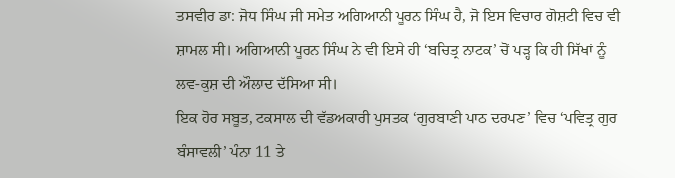ਤਸਵੀਰ ਡਾ: ਜੋਧ ਸਿੰਘ ਜੀ ਸਮੇਤ ਅਗਿਆਨੀ ਪੂਰਨ ਸਿੰਘ ਹੈ, ਜੋ ਇਸ ਵਿਚਾਰ ਗੋਸ਼ਟੀ ਵਿਚ ਵੀ ਸ਼ਾਮਲ ਸੀ। ਅਗਿਆਨੀ ਪੂਰਨ ਸਿੰਘ ਨੇ ਵੀ ਇਸੇ ਹੀ ‘ਬਚਿਤ੍ਰ ਨਾਟਕ’ ਚੋਂ ਪੜ੍ਹ ਕਿ ਹੀ ਸਿੱਖਾਂ ਨੂੰ ਲਵ-ਕੁਸ਼ ਦੀ ਔਲਾਦ ਦੱਸਿਆ ਸੀ।
ਇਕ ਹੋਰ ਸਬੂਤ, ਟਕਸਾਲ ਦੀ ਵੱਡਅਕਾਰੀ ਪੁਸਤਕ ‘ਗੁਰਬਾਣੀ ਪਾਠ ਦਰਪਣ’ ਵਿਚ ‘ਪਵਿਤ੍ਰ ਗੁਰ ਬੰਸਾਵਲੀ’ ਪੰਨਾ 11 ਤੇ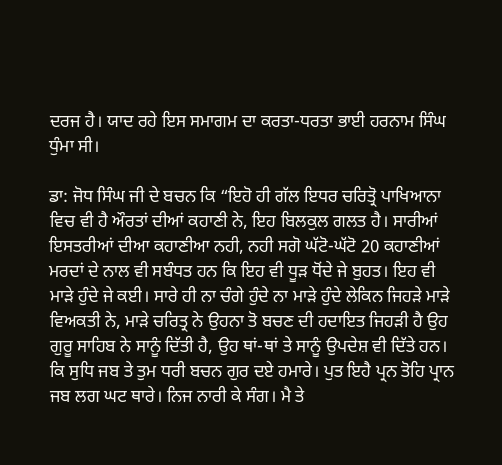ਦਰਜ ਹੈ। ਯਾਦ ਰਹੇ ਇਸ ਸਮਾਗਮ ਦਾ ਕਰਤਾ-ਧਰਤਾ ਭਾਈ ਹਰਨਾਮ ਸਿੰਘ ਧੁੰਮਾ ਸੀ।

ਡਾ: ਜੋਧ ਸਿੰਘ ਜੀ ਦੇ ਬਚਨ ਕਿ “ਇਹੋ ਹੀ ਗੱਲ ਇਧਰ ਚਰਿਤ੍ਰੋ ਪਾਖਿਆਨਾ ਵਿਚ ਵੀ ਹੈ ਔਰਤਾਂ ਦੀਆਂ ਕਹਾਣੀ ਨੇ, ਇਹ ਬਿਲਕੁਲ ਗਲਤ ਹੈ। ਸਾਰੀਆਂ ਇਸਤਰੀਆਂ ਦੀਆ ਕਹਾਣੀਆ ਨਹੀ, ਨਹੀ ਸਗੋ ਘੱਟੋ-ਘੱਟੋ 20 ਕਹਾਣੀਆਂ ਮਰਦਾਂ ਦੇ ਨਾਲ ਵੀ ਸਬੰਧਤ ਹਨ ਕਿ ਇਹ ਵੀ ਧੂੜ ਧੋਂਦੇ ਜੇ ਬੁਹਤ। ਇਹ ਵੀ ਮਾੜੇ ਹੁੰਦੇ ਜੇ ਕਈ। ਸਾਰੇ ਹੀ ਨਾ ਚੰਗੇ ਹੁੰਦੇ ਨਾ ਮਾੜੇ ਹੁੰਦੇ ਲੇਕਿਨ ਜਿਹੜੇ ਮਾੜੇ ਵਿਅਕਤੀ ਨੇ, ਮਾੜੇ ਚਰਿਤ੍ਰ ਨੇ ਉਹਨਾ ਤੋ ਬਚਣ ਦੀ ਹਦਾਇਤ ਜਿਹੜੀ ਹੈ ਉਹ ਗੁਰੂ ਸਾਹਿਬ ਨੇ ਸਾਨੂੰ ਦਿੱਤੀ ਹੈ, ਉਹ ਥਾਂ-ਥਾਂ ਤੇ ਸਾਨੂੰ ਉਪਦੇਸ਼ ਵੀ ਦਿੱਤੇ ਹਨ। ਕਿ ਸੁਧਿ ਜਬ ਤੇ ਤੁਮ ਧਰੀ ਬਚਨ ਗੁਰ ਦਏ ਹਮਾਰੇ। ਪੁਤ ਇਹੈ ਪ੍ਰਨ ਤੋਹਿ ਪ੍ਰਾਨ ਜਬ ਲਗ ਘਟ ਥਾਰੇ। ਨਿਜ ਨਾਰੀ ਕੇ ਸੰਗ। ਮੈ ਤੇ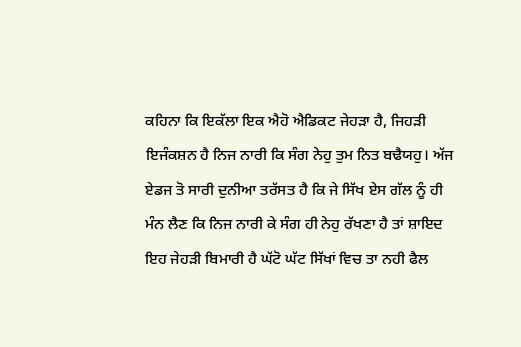ਕਹਿਨਾ ਕਿ ਇਕੱਲਾ ਇਕ ਐਹੋ ਐਡਿਕਟ ਜੇਹੜਾ ਹੈ, ਜਿਹੜੀ ਇਜੰਕਸ਼ਨ ਹੈ ਨਿਜ ਨਾਰੀ ਕਿ ਸੰਗ ਨੇਹੁ ਤੁਮ ਨਿਤ ਬਢੈਯਹੁ। ਅੱਜ ਏਡਜ ਤੋ ਸਾਰੀ ਦੁਨੀਆ ਤਰੱਸਤ ਹੈ ਕਿ ਜੇ ਸਿੱਖ ਏਸ ਗੱਲ ਨੂੰ ਹੀ ਮੰਨ ਲੈਣ ਕਿ ਨਿਜ ਨਾਰੀ ਕੇ ਸੰਗ ਹੀ ਨੇਹੁ ਰੱਖਣਾ ਹੈ ਤਾਂ ਸ਼ਾਇਦ ਇਹ ਜੇਹੜੀ ਬਿਮਾਰੀ ਹੈ ਘੱਟੋ ਘੱਟ ਸਿੱਖਾਂ ਵਿਚ ਤਾ ਨਹੀ ਫੈਲ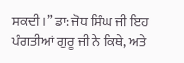ਸਕਦੀ।” ਡਾ: ਜੋਧ ਸਿੰਘ ਜੀ ਇਹ ਪੰਗਤੀਆਂ ਗੁਰੂ ਜੀ ਨੇ ਕਿਥੇ, ਅਤੇ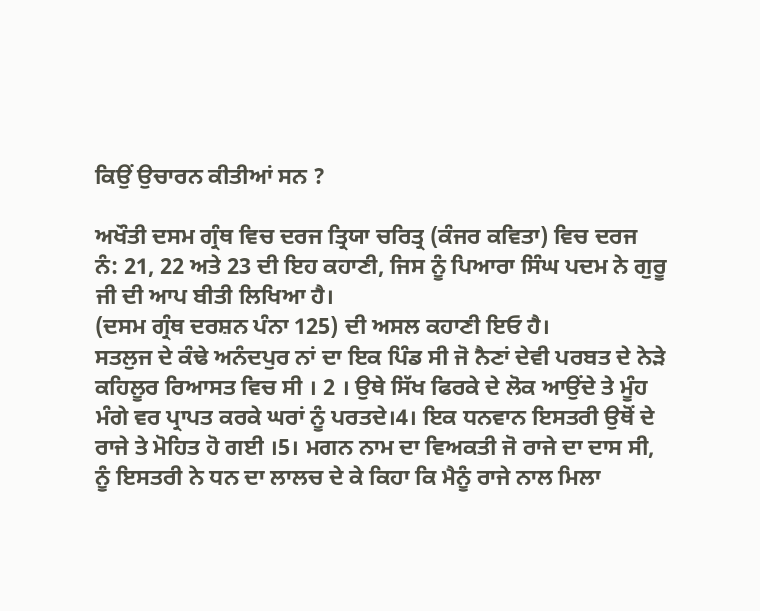ਕਿਉਂ ਉਚਾਰਨ ਕੀਤੀਆਂ ਸਨ ?

ਅਖੌਤੀ ਦਸਮ ਗ੍ਰੰਥ ਵਿਚ ਦਰਜ ਤ੍ਰਿਯਾ ਚਰਿਤ੍ਰ (ਕੰਜਰ ਕਵਿਤਾ) ਵਿਚ ਦਰਜ ਨੰ: 21, 22 ਅਤੇ 23 ਦੀ ਇਹ ਕਹਾਣੀ, ਜਿਸ ਨੂੰ ਪਿਆਰਾ ਸਿੰਘ ਪਦਮ ਨੇ ਗੁਰੂ ਜੀ ਦੀ ਆਪ ਬੀਤੀ ਲਿਖਿਆ ਹੈ।
(ਦਸਮ ਗ੍ਰੰਥ ਦਰਸ਼ਨ ਪੰਨਾ 125) ਦੀ ਅਸਲ ਕਹਾਣੀ ਇਓ ਹੈ।
ਸਤਲੁਜ ਦੇ ਕੰਢੇ ਅਨੰਦਪੁਰ ਨਾਂ ਦਾ ਇਕ ਪਿੰਡ ਸੀ ਜੋ ਨੈਣਾਂ ਦੇਵੀ ਪਰਬਤ ਦੇ ਨੇੜੇ ਕਹਿਲੂਰ ਰਿਆਸਤ ਵਿਚ ਸੀ । 2 । ਉਥੇ ਸਿੱਖ ਫਿਰਕੇ ਦੇ ਲੋਕ ਆਉਂਦੇ ਤੇ ਮੂੰਹ ਮੰਗੇ ਵਰ ਪ੍ਰਾਪਤ ਕਰਕੇ ਘਰਾਂ ਨੂੰ ਪਰਤਦੇ।4। ਇਕ ਧਨਵਾਨ ਇਸਤਰੀ ਉਥੋਂ ਦੇ ਰਾਜੇ ਤੇ ਮੋਹਿਤ ਹੋ ਗਈ ।5। ਮਗਨ ਨਾਮ ਦਾ ਵਿਅਕਤੀ ਜੋ ਰਾਜੇ ਦਾ ਦਾਸ ਸੀ, ਨੂੰ ਇਸਤਰੀ ਨੇ ਧਨ ਦਾ ਲਾਲਚ ਦੇ ਕੇ ਕਿਹਾ ਕਿ ਮੈਨੂੰ ਰਾਜੇ ਨਾਲ ਮਿਲਾ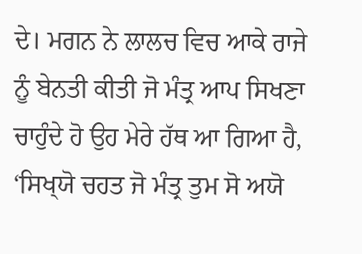ਦੇ। ਮਗਨ ਨੇ ਲਾਲਚ ਵਿਚ ਆਕੇ ਰਾਜੇ ਨੂੰ ਬੇਨਤੀ ਕੀਤੀ ਜੋ ਮੰਤ੍ਰ ਆਪ ਸਿਖਣਾ ਚਾਹੁੰਦੇ ਹੋ ਉਹ ਮੇਰੇ ਹੱਥ ਆ ਗਿਆ ਹੈ, ‘ਸਿਖ੍‍ਯੋ ਚਹਤ ਜੋ ਮੰਤ੍ਰ ਤੁਮ ਸੋ ਅਯੋ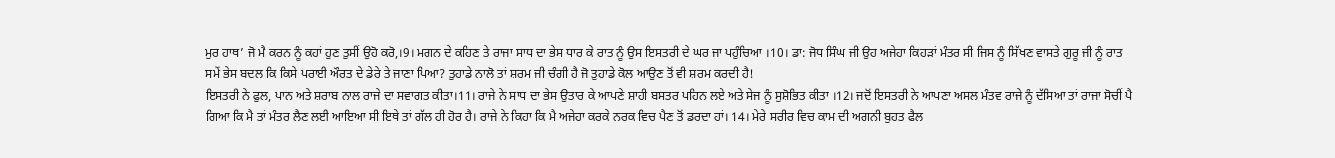ਮੁਰ ਹਾਥ’ ਜੋ ਮੈ ਕਰਨ ਨੂੰ ਕਹਾਂ ਹੁਣ ਤੁਸੀਂ ਉਹੋ ਕਰੋ,।9। ਮਗਨ ਦੇ ਕਹਿਣ ਤੇ ਰਾਜਾ ਸਾਧ ਦਾ ਭੇਸ ਧਾਰ ਕੇ ਰਾਤ ਨੂੰ ਉਸ ਇਸਤਰੀ ਦੇ ਘਰ ਜਾ ਪਹੁੰਚਿਆ ।10। ਡਾ: ਜੋਧ ਸਿੰਘ ਜੀ ਉਹ ਅਜੇਹਾ ਕਿਹੜਾਂ ਮੰਤਰ ਸੀ ਜਿਸ ਨੂੰ ਸਿੱਖਣ ਵਾਸਤੇ ਗੁਰੂ ਜੀ ਨੂੰ ਰਾਤ ਸਮੇਂ ਭੇਸ ਬਦਲ ਕਿ ਕਿਸੇ ਪਰਾਈ ਔਰਤ ਦੇ ਡੇਰੇ ਤੇ ਜਾਣਾ ਪਿਆ? ਤੁਹਾਡੇ ਨਾਲੋ ਤਾਂ ਸ਼ਰਮ ਜੀ ਚੰਗੀ ਹੈ ਜੋ ਤੁਹਾਡੇ ਕੋਲ ਆਉਣ ਤੋਂ ਵੀ ਸ਼ਰਮ ਕਰਦੀ ਹੈ!
ਇਸਤਰੀ ਨੇ ਫੁਲ, ਪਾਨ ਅਤੇ ਸ਼ਰਾਬ ਨਾਲ ਰਾਜੇ ਦਾ ਸਵਾਗਤ ਕੀਤਾ।11। ਰਾਜੇ ਨੇ ਸਾਧ ਦਾ ਭੇਸ ਉਤਾਰ ਕੇ ਆਪਣੇ ਸ਼ਾਹੀ ਬਸਤਰ ਪਹਿਨ ਲਏ ਅਤੇ ਸੇਜ ਨੂੰ ਸੁਸ਼ੋਭਿਤ ਕੀਤਾ ।12। ਜਦੋਂ ਇਸਤਰੀ ਨੇ ਆਪਣਾ ਅਸਲ ਮੰਤਵ ਰਾਜੇ ਨੂੰ ਦੱਸਿਆ ਤਾਂ ਰਾਜਾ ਸੋਚੀਂ ਪੈ ਗਿਆ ਕਿ ਮੈ ਤਾਂ ਮੰਤਰ ਲੈਣ ਲਈ ਆਇਆ ਸੀ ਇਥੇ ਤਾਂ ਗੱਲ ਹੀ ਹੋਰ ਹੈ। ਰਾਜੇ ਨੇ ਕਿਹਾ ਕਿ ਮੈ ਅਜੇਹਾ ਕਰਕੇ ਨਰਕ ਵਿਚ ਪੈਣ ਤੋਂ ਡਰਦਾ ਹਾਂ। 14। ਮੇਰੇ ਸਰੀਰ ਵਿਚ ਕਾਮ ਦੀ ਅਗਨੀ ਬੁਹਤ ਫੈਲ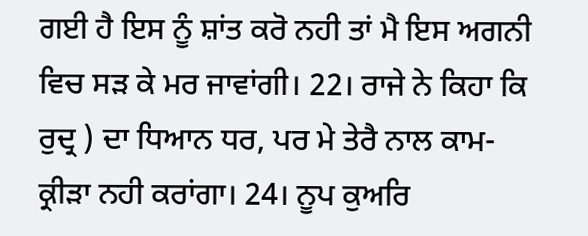ਗਈ ਹੈ ਇਸ ਨੂੰ ਸ਼ਾਂਤ ਕਰੋ ਨਹੀ ਤਾਂ ਮੈ ਇਸ ਅਗਨੀ ਵਿਚ ਸੜ ਕੇ ਮਰ ਜਾਵਾਂਗੀ। 22। ਰਾਜੇ ਨੇ ਕਿਹਾ ਕਿ ਰੁਦ੍ਰ ) ਦਾ ਧਿਆਨ ਧਰ, ਪਰ ਮੇ ਤੇਰੈ ਨਾਲ ਕਾਮ-ਕ੍ਰੀੜਾ ਨਹੀ ਕਰਾਂਗਾ। 24। ਨੂਪ ਕੁਅਰਿ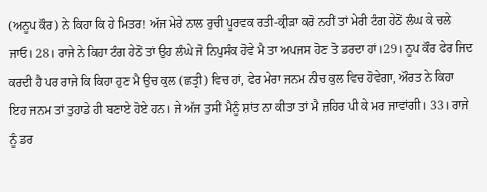(ਅਨੂਪ ਕੌਰ) ਨੇ ਕਿਹਾ ਕਿ ਹੇ ਮਿਤਰ! ਅੱਜ ਮੇਰੇ ਨਾਲ ਰੁਚੀ ਪੂਰਵਕ ਰਤੀ-ਕ੍ਰੀੜਾ ਕਰੋ ਨਹੀਂ ਤਾਂ ਮੇਰੀ ਟੰਗ ਹੇਠੋਂ ਲੰਘ ਕੇ ਚਲੇ ਜਾਓ। 28। ਰਾਜੇ ਨੇ ਕਿਹਾ ਟੰਗ ਹੇਠੋਂ ਤਾਂ ਉਹ ਲੰਘੇ ਜੋ ਨਿਪੁਸੰਕ ਹੋਵੇ ਮੈ ਤਾ ਅਪਜਸ ਹੋਣ ਤੋ ਡਰਦਾ ਹਾਂ।29। ਨੂਪ ਕੌਰ ਫੇਰ ਜਿਦ ਕਰਦੀ ਹੈ ਪਰ ਰਾਜੇ ਕਿ ਕਿਹਾ ਹੁਣ ਮੈ ਉਚ ਕੁਲ (ਛਤ੍ਰੀ) ਵਿਚ ਹਾਂ, ਫੇਰ ਮੇਰਾ ਜਨਮ ਨੀਚ ਕੁਲ ਵਿਚ ਹੋਵੇਗਾ, ਔਰਤ ਨੇ ਕਿਹਾ ਇਹ ਜਨਮ ਤਾਂ ਤੁਹਾਡੇ ਹੀ ਬਣਾਏ ਹੋਏ ਹਨ। ਜੇ ਅੱਜ ਤੁਸੀਂ ਮੈਨੂੰ ਸ਼ਾਂਤ ਨਾ ਕੀਤਾ ਤਾਂ ਮੈ ਜ਼ਹਿਰ ਪੀ ਕੇ ਮਰ ਜਾਵਾਂਗੀ। 33। ਰਾਜੇ ਨੂੰ ਡਰ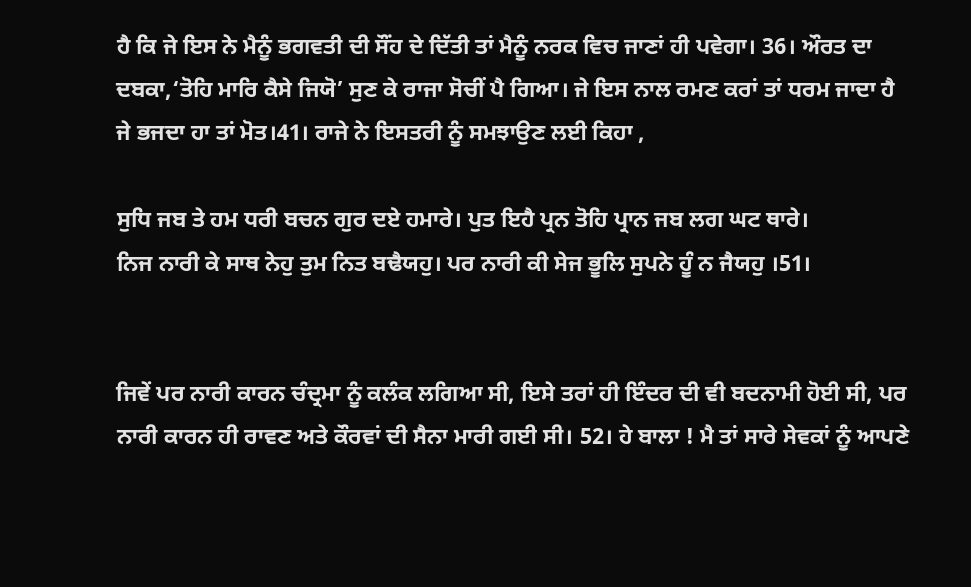ਹੈ ਕਿ ਜੇ ਇਸ ਨੇ ਮੈਨੂੰ ਭਗਵਤੀ ਦੀ ਸੌਂਹ ਦੇ ਦਿੱਤੀ ਤਾਂ ਮੈਨੂੰ ਨਰਕ ਵਿਚ ਜਾਣਾਂ ਹੀ ਪਵੇਗਾ। 36। ਔਰਤ ਦਾ ਦਬਕਾ,‘ਤੋਹਿ ਮਾਰਿ ਕੈਸੇ ਜਿਯੋ’ ਸੁਣ ਕੇ ਰਾਜਾ ਸੋਚੀਂ ਪੈ ਗਿਆ। ਜੇ ਇਸ ਨਾਲ ਰਮਣ ਕਰਾਂ ਤਾਂ ਧਰਮ ਜਾਦਾ ਹੈ ਜੇ ਭਜਦਾ ਹਾ ਤਾਂ ਮੋਤ।41। ਰਾਜੇ ਨੇ ਇਸਤਰੀ ਨੂੰ ਸਮਝਾਉਣ ਲਈ ਕਿਹਾ ,

ਸੁਧਿ ਜਬ ਤੇ ਹਮ ਧਰੀ ਬਚਨ ਗੁਰ ਦਏ ਹਮਾਰੇ। ਪੁਤ ਇਹੈ ਪ੍ਰਨ ਤੋਹਿ ਪ੍ਰਾਨ ਜਬ ਲਗ ਘਟ ਥਾਰੇ।
ਨਿਜ ਨਾਰੀ ਕੇ ਸਾਥ ਨੇਹੁ ਤੁਮ ਨਿਤ ਬਢੈਯਹੁ। ਪਰ ਨਾਰੀ ਕੀ ਸੇਜ ਭੂਲਿ ਸੁਪਨੇ ਹੂੰ ਨ ਜੈਯਹੁ ।51।


ਜਿਵੇਂ ਪਰ ਨਾਰੀ ਕਾਰਨ ਚੰਦ੍ਰਮਾ ਨੂੰ ਕਲੰਕ ਲਗਿਆ ਸੀ, ਇਸੇ ਤਰਾਂ ਹੀ ਇੰਦਰ ਦੀ ਵੀ ਬਦਨਾਮੀ ਹੋਈ ਸੀ, ਪਰ ਨਾਰੀ ਕਾਰਨ ਹੀ ਰਾਵਣ ਅਤੇ ਕੌਰਵਾਂ ਦੀ ਸੈਨਾ ਮਾਰੀ ਗਈ ਸੀ। 52। ਹੇ ਬਾਲਾ ! ਮੈ ਤਾਂ ਸਾਰੇ ਸੇਵਕਾਂ ਨੂੰ ਆਪਣੇ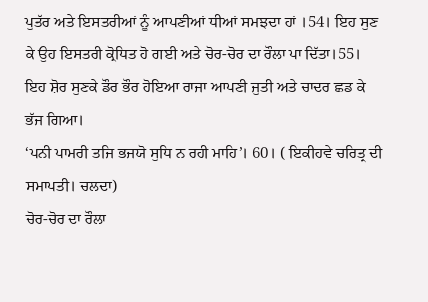ਪੁਤੱਰ ਅਤੇ ਇਸਤਰੀਆਂ ਨੂੰ ਆਪਣੀਆਂ ਧੀਆਂ ਸਮਝਦਾ ਹਾਂ ।54। ਇਹ ਸੁਣ ਕੇ ਉਹ ਇਸਤਰੀ ਕ੍ਰੋਧਿਤ ਹੋ ਗਈ ਅਤੇ ਚੋਰ-ਚੋਰ ਦਾ ਰੌਲਾ ਪਾ ਦਿੱਤਾ।55। ਇਹ ਸ਼ੋਰ ਸੁਣਕੇ ਡੌਰ ਭੌਰ ਹੋਇਆ ਰਾਜਾ ਆਪਣੀ ਜੁਤੀ ਅਤੇ ਚਾਦਰ ਛਡ ਕੇ ਭੱਜ ਗਿਆ।
‘ਪਨੀ ਪਾਮਰੀ ਤਜਿ ਭਜਯੋ ਸੁਧਿ ਨ ਰਹੀ ਮਾਹਿ’। 60। ( ਇਕੀਹਵੇ ਚਰਿਤ੍ਰ ਦੀ ਸਮਾਪਤੀ। ਚਲਦਾ)
ਚੋਰ-ਚੋਰ ਦਾ ਰੌਲਾ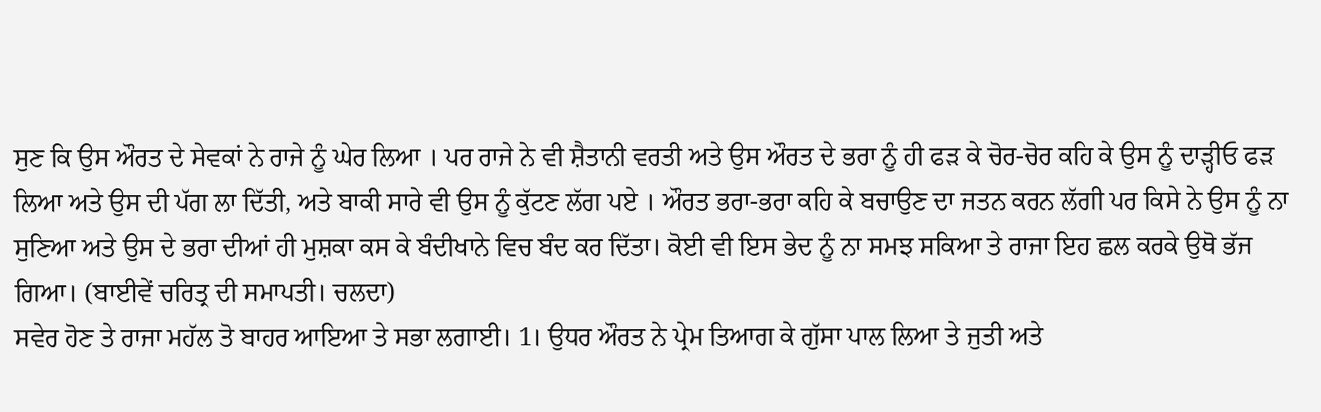ਸੁਣ ਕਿ ਉਸ ਔਰਤ ਦੇ ਸੇਵਕਾਂ ਨੇ ਰਾਜੇ ਨੂੰ ਘੇਰ ਲਿਆ । ਪਰ ਰਾਜੇ ਨੇ ਵੀ ਸ਼ੈਤਾਨੀ ਵਰਤੀ ਅਤੇ ਉਸ ਔਰਤ ਦੇ ਭਰਾ ਨੂੰ ਹੀ ਫੜ ਕੇ ਚੋਰ-ਚੋਰ ਕਹਿ ਕੇ ਉਸ ਨੂੰ ਦਾੜ੍ਹੀਓ ਫੜ ਲਿਆ ਅਤੇ ਉਸ ਦੀ ਪੱਗ ਲਾ ਦਿੱਤੀ, ਅਤੇ ਬਾਕੀ ਸਾਰੇ ਵੀ ਉਸ ਨੂੰ ਕੁੱਟਣ ਲੱਗ ਪਏ । ਔਰਤ ਭਰਾ-ਭਰਾ ਕਹਿ ਕੇ ਬਚਾਉਣ ਦਾ ਜਤਨ ਕਰਨ ਲੱਗੀ ਪਰ ਕਿਸੇ ਨੇ ਉਸ ਨੂੰ ਨਾ ਸੁਣਿਆ ਅਤੇ ਉਸ ਦੇ ਭਰਾ ਦੀਆਂ ਹੀ ਮੁਸ਼ਕਾ ਕਸ ਕੇ ਬੰਦੀਖਾਨੇ ਵਿਚ ਬੰਦ ਕਰ ਦਿੱਤਾ। ਕੋਈ ਵੀ ਇਸ ਭੇਦ ਨੂੰ ਨਾ ਸਮਝ ਸਕਿਆ ਤੇ ਰਾਜਾ ਇਹ ਛਲ ਕਰਕੇ ਉਥੋ ਭੱਜ ਗਿਆ। (ਬਾਈਵੇਂ ਚਰਿਤ੍ਰ ਦੀ ਸਮਾਪਤੀ। ਚਲਦਾ)
ਸਵੇਰ ਹੋਣ ਤੇ ਰਾਜਾ ਮਹੱਲ ਤੋ ਬਾਹਰ ਆਇਆ ਤੇ ਸਭਾ ਲਗਾਈ। 1। ਉਧਰ ਔਰਤ ਨੇ ਪ੍ਰੇਮ ਤਿਆਗ ਕੇ ਗੁੱਸਾ ਪਾਲ ਲਿਆ ਤੇ ਜੁਤੀ ਅਤੇ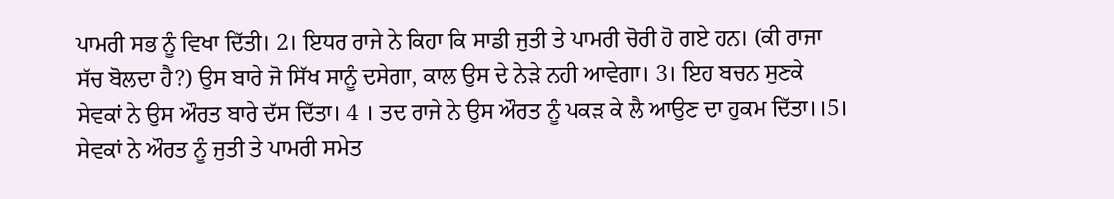ਪਾਮਰੀ ਸਭ ਨੂੰ ਵਿਖਾ ਦਿੱਤੀ। 2। ਇਧਰ ਰਾਜੇ ਨੇ ਕਿਹਾ ਕਿ ਸਾਡੀ ਜੁਤੀ ਤੇ ਪਾਮਰੀ ਚੋਰੀ ਹੋ ਗਏ ਹਨ। (ਕੀ ਰਾਜਾ ਸੱਚ ਬੋਲਦਾ ਹੈ?) ਉਸ ਬਾਰੇ ਜੋ ਸਿੱਖ ਸਾਨੂੰ ਦਸੇਗਾ, ਕਾਲ ਉਸ ਦੇ ਨੇੜੇ ਨਹੀ ਆਵੇਗਾ। 3। ਇਹ ਬਚਨ ਸੁਣਕੇ ਸੇਵਕਾਂ ਨੇ ਉਸ ਔਰਤ ਬਾਰੇ ਦੱਸ ਦਿੱਤਾ। 4 । ਤਦ ਰਾਜੇ ਨੇ ਉਸ ਔਰਤ ਨੂੰ ਪਕੜ ਕੇ ਲੈ ਆਉਣ ਦਾ ਹੁਕਮ ਦਿੱਤਾ।।5। ਸੇਵਕਾਂ ਨੇ ਔਰਤ ਨੂੰ ਜੁਤੀ ਤੇ ਪਾਮਰੀ ਸਮੇਤ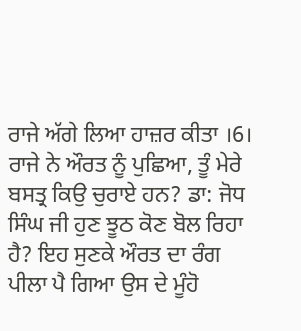ਰਾਜੇ ਅੱਗੇ ਲਿਆ ਹਾਜ਼ਰ ਕੀਤਾ ।6। ਰਾਜੇ ਨੇ ਔਰਤ ਨੂੰ ਪੁਛਿਆ, ਤੂੰ ਮੇਰੇ ਬਸਤ੍ਰ ਕਿਉ ਚੁਰਾਏ ਹਨ? ਡਾ: ਜੋਧ ਸਿੰਘ ਜੀ ਹੁਣ ਝੂਠ ਕੋਣ ਬੋਲ ਰਿਹਾ ਹੈ? ਇਹ ਸੁਣਕੇ ਔਰਤ ਦਾ ਰੰਗ ਪੀਲਾ ਪੈ ਗਿਆ ਉਸ ਦੇ ਮੂੰਹੋ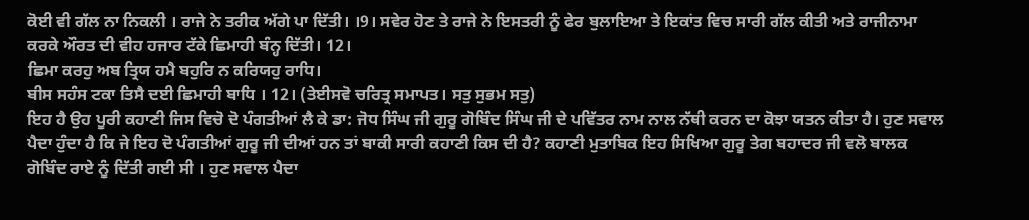ਕੋਈ ਵੀ ਗੱਲ ਨਾ ਨਿਕਲੀ । ਰਾਜੇ ਨੇ ਤਰੀਕ ਅੱਗੇ ਪਾ ਦਿੱਤੀ। ।9। ਸਵੇਰ ਹੋਣ ਤੇ ਰਾਜੇ ਨੇ ਇਸਤਰੀ ਨੂੰ ਫੇਰ ਬੁਲਾਇਆ ਤੇ ਇਕਾਂਤ ਵਿਚ ਸਾਰੀ ਗੱਲ ਕੀਤੀ ਅਤੇ ਰਾਜੀਨਾਮਾ ਕਰਕੇ ਔਰਤ ਦੀ ਵੀਹ ਹਜਾਰ ਟੱਕੇ ਛਿਮਾਹੀ ਬੰਨ੍ਹ ਦਿੱਤੀ। 12।
ਛਿਮਾ ਕਰਹੁ ਅਬ ਤ੍ਰਿਯ ਹਮੈ ਬਹੁਰਿ ਨ ਕਰਿਯਹੁ ਰਾਧਿ।
ਬੀਸ ਸਹੰਸ ਟਕਾ ਤਿਸੈ ਦਈ ਛਿਮਾਹੀ ਬਾਧਿ । 12। (ਤੇਈਸਵੋ ਚਰਿਤ੍ਰ ਸਮਾਪਤ। ਸਤੁ ਸੁਭਮ ਸਤੁ)
ਇਹ ਹੈ ਉਹ ਪੂਰੀ ਕਹਾਣੀ ਜਿਸ ਵਿਚੋ ਦੋ ਪੰਗਤੀਆਂ ਲੈ ਕੇ ਡਾ: ਜੋਧ ਸਿੰਘ ਜੀ ਗੁਰੂ ਗੋਬਿੰਦ ਸਿੰਘ ਜੀ ਦੇ ਪਵਿੱਤਰ ਨਾਮ ਨਾਲ ਨੱਥੀ ਕਰਨ ਦਾ ਕੋਝਾ ਯਤਨ ਕੀਤਾ ਹੈ। ਹੁਣ ਸਵਾਲ ਪੈਦਾ ਹੁੰਦਾ ਹੈ ਕਿ ਜੇ ਇਹ ਦੋ ਪੰਗਤੀਆਂ ਗੁਰੂ ਜੀ ਦੀਆਂ ਹਨ ਤਾਂ ਬਾਕੀ ਸਾਰੀ ਕਹਾਣੀ ਕਿਸ ਦੀ ਹੈ? ਕਹਾਣੀ ਮੁਤਾਬਿਕ ਇਹ ਸਿਖਿਆ ਗੁਰੂ ਤੇਗ ਬਹਾਦਰ ਜੀ ਵਲੋ ਬਾਲਕ ਗੋਬਿੰਦ ਰਾਏ ਨੂੰ ਦਿੱਤੀ ਗਈ ਸੀ । ਹੁਣ ਸਵਾਲ ਪੈਦਾ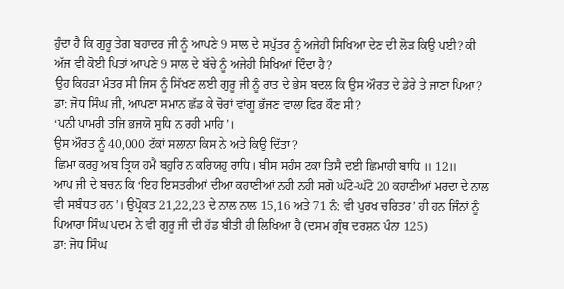ਹੁੰਦਾ ਹੈ ਕਿ ਗੁਰੂ ਤੇਗ ਬਹਾਦਰ ਜੀ ਨੂੰ ਆਪਣੇ 9 ਸਾਲ ਦੇ ਸਪੁੱਤਰ ਨੂੰ ਅਜੇਹੀ ਸਿਖਿਆ ਦੇਣ ਦੀ ਲੋੜ ਕਿਉ ਪਈ? ਕੀ ਅੱਜ ਵੀ ਕੋਈ ਪਿਤਾਂ ਆਪਣੇ 9 ਸਾਲ ਦੇ ਬੱਚੇ ਨੂੰ ਅਜੇਹੀ ਸਿਖਿਆਂ ਦਿੰਦਾ ਹੈ?
ਉਹ ਕਿਹੜਾ ਮੰਤਰ ਸੀ ਜਿਸ ਨੂੰ ਸਿੱਖਣ ਲਈ ਗੁਰੂ ਜੀ ਨੂੰ ਰਾਤ ਦੇ ਭੇਸ ਬਦਲ ਕਿ ਉਸ ਔਰਤ ਦੇ ਡੇਰੇ ਤੇ ਜਾਣਾ ਪਿਆ? ਡਾ: ਜੋਧ ਸਿੰਘ ਜੀ, ਆਪਣਾ ਸਮਾਨ ਛੱਡ ਕੇ ਚੋਰਾਂ ਵਾਂਗੂ ਭੱਜਣ ਵਾਲਾ ਫਿਰ ਕੌਣ ਸੀ?
‘ਪਨੀ ਪਾਮਰੀ ਤਜਿ ਭਜਯੋ ਸੁਧਿ ਨ ਰਹੀ ਮਾਹਿ’।
ਉਸ ਔਰਤ ਨੂੰ 40,000 ਟੱਕਾਂ ਸਲਾਨਾ ਕਿਸ ਨੇ ਅਤੇ ਕਿਉ ਦਿੱਤਾ?
ਛਿਮਾ ਕਰਹੁ ਅਬ ਤ੍ਰਿਯ ਹਮੈ ਬਹੁਰਿ ਨ ਕਰਿਯਹੁ ਰਾਧਿ। ਬੀਸ ਸਹੰਸ ਟਕਾ ਤਿਸੈ ਦਈ ਛਿਮਾਹੀ ਬਾਧਿ ॥ 12॥
ਆਪ ਜੀ ਦੇ ਬਚਨ ਕਿ ‘ਇਹ ਇਸਤਰੀਆਂ ਦੀਆ ਕਹਾਣੀਆਂ ਨਹੀ ਨਹੀ ਸਗੋ ਘੱਟੋ-ਘੱਟੋ 20 ਕਹਾਣੀਆਂ ਮਰਦਾ ਦੇ ਨਾਲ ਵੀ ਸਬੰਧਤ ਹਨ’। ਉਪ੍ਰੋਕਤ 21,22,23 ਦੇ ਨਾਲ ਨਾਲ 15,16 ਅਤੇ 71 ਨੰ: ਵੀ ਪੁਰਖ ਚਰਿਤਰ’ ਹੀ ਹਨ ਜਿੰਨਾਂ ਨੂੰ ਪਿਆਰਾ ਸਿੰਘ ਪਦਮ ਨੇ ਵੀ ਗੁਰੂ ਜੀ ਦੀ ਹੱਡ ਬੀਤੀ ਹੀ ਲਿਖਿਆ ਹੈ (ਦਸਮ ਗ੍ਰੰਥ ਦਰਸ਼ਨ ਪੰਨਾ 125)
ਡਾ: ਜੋਧ ਸਿੰਘ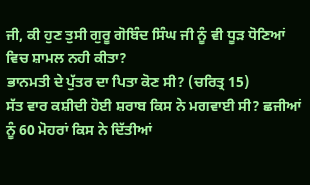ਜੀ, ਕੀ ਹੁਣ ਤੁਸੀ ਗੁਰੂ ਗੋਬਿੰਦ ਸਿੰਘ ਜੀ ਨੂੰ ਵੀ ਧੂੜ ਧੋਣਿਆਂ ਵਿਚ ਸ਼ਾਮਲ ਨਹੀ ਕੀਤਾ?
ਭਾਨਮਤੀ ਦੇ ਪੁੱਤਰ ਦਾ ਪਿਤਾ ਕੋਣ ਸੀ? (ਚਰਿਤ੍ਰ 15)
ਸੱਤ ਵਾਰ ਕਸ਼ੀਦੀ ਹੋਈ ਸ਼ਰਾਬ ਕਿਸ ਨੇ ਮਗਵਾਈ ਸੀ? ਛਜੀਆਂ ਨੂੰ 60 ਮੋਹਰਾਂ ਕਿਸ ਨੇ ਦਿੱਤੀਆਂ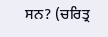ਸਨ? (ਚਰਿਤ੍ਰ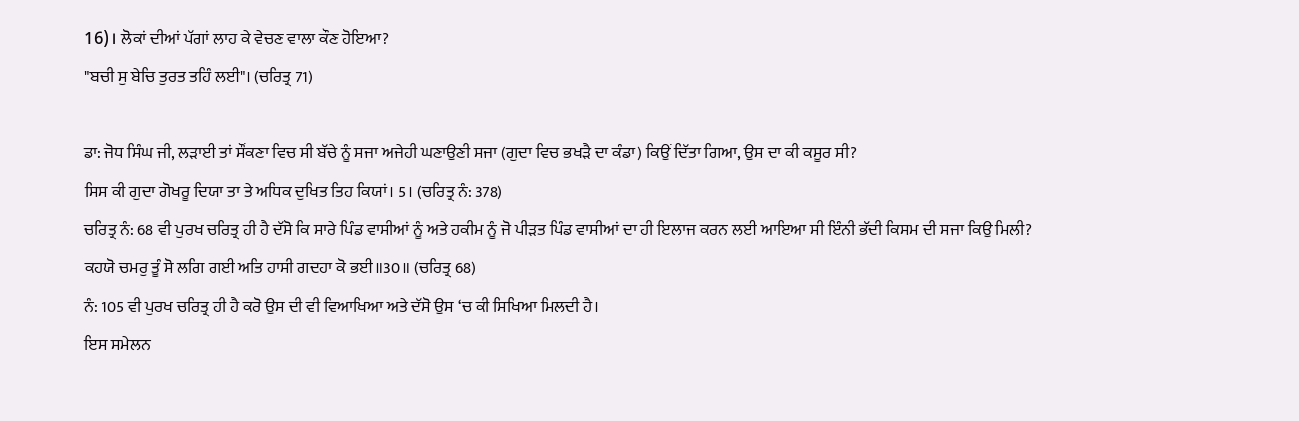16)। ਲੋਕਾਂ ਦੀਆਂ ਪੱਗਾਂ ਲਾਹ ਕੇ ਵੇਚਣ ਵਾਲਾ ਕੌਣ ਹੋਇਆ?
"ਬਚੀ ਸੁ ਬੇਚਿ ਤੁਰਤ ਤਹਿੰ ਲਈ"। (ਚਰਿਤ੍ਰ 71)

ਡਾ: ਜੋਧ ਸਿੰਘ ਜੀ, ਲੜਾਈ ਤਾਂ ਸੌਂਕਣਾ ਵਿਚ ਸੀ ਬੱਚੇ ਨੂੰ ਸਜਾ ਅਜੇਹੀ ਘਣਾਉਣੀ ਸਜਾ (ਗੁਦਾ ਵਿਚ ਭਖੜੈ ਦਾ ਕੰਡਾ) ਕਿਉਂ ਦਿੱਤਾ ਗਿਆ, ਉਸ ਦਾ ਕੀ ਕਸੂਰ ਸੀ?
ਸਿਸ ਕੀ ਗੁਦਾ ਗੋਖਰੂ ਦਿਯਾ ਤਾ ਤੇ ਅਧਿਕ ਦੁਖਿਤ ਤਿਹ ਕਿਯਾਂ। 5। (ਚਰਿਤ੍ਰ ਨੰ: 378)
ਚਰਿਤ੍ਰ ਨੰ: 68 ਵੀ ਪੁਰਖ ਚਰਿਤ੍ਰ ਹੀ ਹੈ ਦੱਸੋ ਕਿ ਸਾਰੇ ਪਿੰਡ ਵਾਸੀਆਂ ਨੂੰ ਅਤੇ ਹਕੀਮ ਨੂੰ ਜੋ ਪੀੜਤ ਪਿੰਡ ਵਾਸੀਆਂ ਦਾ ਹੀ ਇਲਾਜ ਕਰਨ ਲਈ ਆਇਆ ਸੀ ਇੰਨੀ ਭੱਦੀ ਕਿਸਮ ਦੀ ਸਜਾ ਕਿਉ ਮਿਲੀ?
ਕਹਯੋ ਚਮਰੁ ਤੂੰ ਸੋ ਲਗਿ ਗਈ ਅਤਿ ਹਾਸੀ ਗਦਹਾ ਕੋ ਭਈ॥30॥ (ਚਰਿਤ੍ਰ 68)
ਨੰ: 105 ਵੀ ਪੁਰਖ ਚਰਿਤ੍ਰ ਹੀ ਹੈ ਕਰੋ ਉਸ ਦੀ ਵੀ ਵਿਆਖਿਆ ਅਤੇ ਦੱਸੋ ਉਸ ‘ਚ ਕੀ ਸਿਖਿਆ ਮਿਲਦੀ ਹੈ।
ਇਸ ਸਮੇਲਨ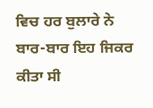ਵਿਚ ਹਰ ਬੁਲਾਰੇ ਨੇ ਬਾਰ-ਬਾਰ ਇਹ ਜਿਕਰ ਕੀਤਾ ਸੀ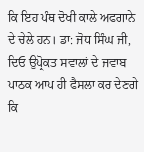ਕਿ ਇਹ ਪੰਥ ਦੋਖੀ ਕਾਲੇ ਅਫਗਾਨੇ ਦੇ ਚੇਲੇ ਹਨ। ਡਾ: ਜੋਧ ਸਿੰਘ ਜੀ, ਦਿਓ ਉਪ੍ਰੋਕਤ ਸਵਾਲਾਂ ਦੇ ਜਵਾਬ ਪਾਠਕ ਆਪ ਹੀ ਫੈਸਲਾ ਕਰ ਦੇਣਗੇ ਕਿ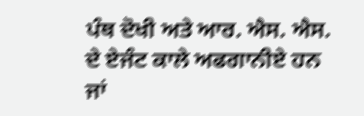ਪੰਥ ਦੋਖੀ ਅਤੇ ਆਰ. ਐਸ. ਐਸ. ਦੇ ਏਜੰਟ ਕਾਲੇ ਅਫਗਾਨੀਏ ਹਨ ਜਾਂ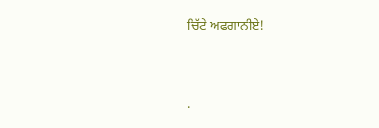ਚਿੱਟੇ ਅਫਗਾਨੀਏ!




.